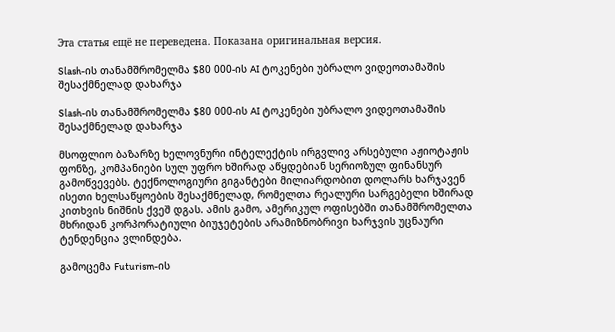Эта статья ещё не переведена. Показана оригинальная версия.

Slash-ის თანამშრომელმა $80 000-ის AI ტოკენები უბრალო ვიდეოთამაშის შესაქმნელად დახარჯა

Slash-ის თანამშრომელმა $80 000-ის AI ტოკენები უბრალო ვიდეოთამაშის შესაქმნელად დახარჯა

მსოფლიო ბაზარზე ხელოვნური ინტელექტის ირგვლივ არსებული აჟიოტაჟის ფონზე, კომპანიები სულ უფრო ხშირად აწყდებიან სერიოზულ ფინანსურ გამოწვევებს. ტექნოლოგიური გიგანტები მილიარდობით დოლარს ხარჯავენ ისეთი ხელსაწყოების შესაქმნელად, რომელთა რეალური სარგებელი ხშირად კითხვის ნიშნის ქვეშ დგას. ამის გამო, ამერიკულ ოფისებში თანამშრომელთა მხრიდან კორპორატიული ბიუჯეტების არამიზნობრივი ხარჯვის უცნაური ტენდენცია ვლინდება.

გამოცემა Futurism-ის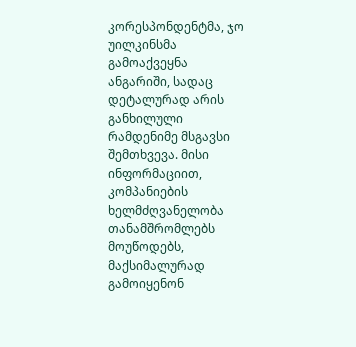კორესპონდენტმა, ჯო უილკინსმა გამოაქვეყნა ანგარიში, სადაც დეტალურად არის განხილული რამდენიმე მსგავსი შემთხვევა. მისი ინფორმაციით, კომპანიების ხელმძღვანელობა თანამშრომლებს მოუწოდებს, მაქსიმალურად გამოიყენონ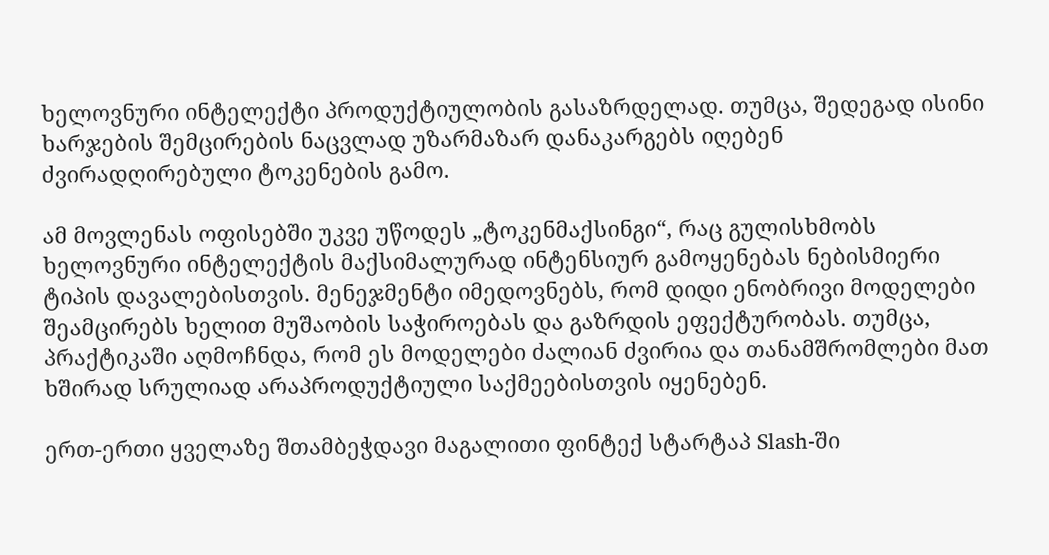ხელოვნური ინტელექტი პროდუქტიულობის გასაზრდელად. თუმცა, შედეგად ისინი ხარჯების შემცირების ნაცვლად უზარმაზარ დანაკარგებს იღებენ ძვირადღირებული ტოკენების გამო.

ამ მოვლენას ოფისებში უკვე უწოდეს „ტოკენმაქსინგი“, რაც გულისხმობს ხელოვნური ინტელექტის მაქსიმალურად ინტენსიურ გამოყენებას ნებისმიერი ტიპის დავალებისთვის. მენეჯმენტი იმედოვნებს, რომ დიდი ენობრივი მოდელები შეამცირებს ხელით მუშაობის საჭიროებას და გაზრდის ეფექტურობას. თუმცა, პრაქტიკაში აღმოჩნდა, რომ ეს მოდელები ძალიან ძვირია და თანამშრომლები მათ ხშირად სრულიად არაპროდუქტიული საქმეებისთვის იყენებენ.

ერთ-ერთი ყველაზე შთამბეჭდავი მაგალითი ფინტექ სტარტაპ Slash-ში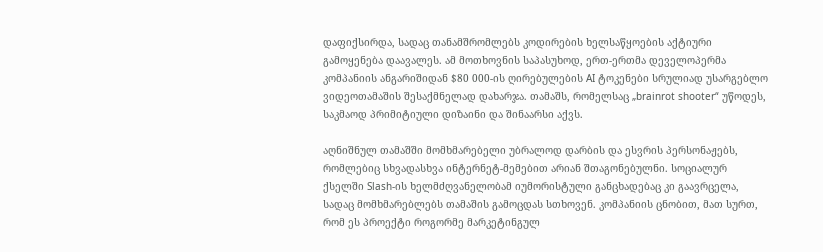დაფიქსირდა, სადაც თანამშრომლებს კოდირების ხელსაწყოების აქტიური გამოყენება დაავალეს. ამ მოთხოვნის საპასუხოდ, ერთ-ერთმა დეველოპერმა კომპანიის ანგარიშიდან $80 000-ის ღირებულების AI ტოკენები სრულიად უსარგებლო ვიდეოთამაშის შესაქმნელად დახარჯა. თამაშს, რომელსაც „brainrot shooter“ უწოდეს, საკმაოდ პრიმიტიული დიზაინი და შინაარსი აქვს.

აღნიშნულ თამაშში მომხმარებელი უბრალოდ დარბის და ესვრის პერსონაჟებს, რომლებიც სხვადასხვა ინტერნეტ-მემებით არიან შთაგონებულნი. სოციალურ ქსელში Slash-ის ხელმძღვანელობამ იუმორისტული განცხადებაც კი გაავრცელა, სადაც მომხმარებლებს თამაშის გამოცდას სთხოვენ. კომპანიის ცნობით, მათ სურთ, რომ ეს პროექტი როგორმე მარკეტინგულ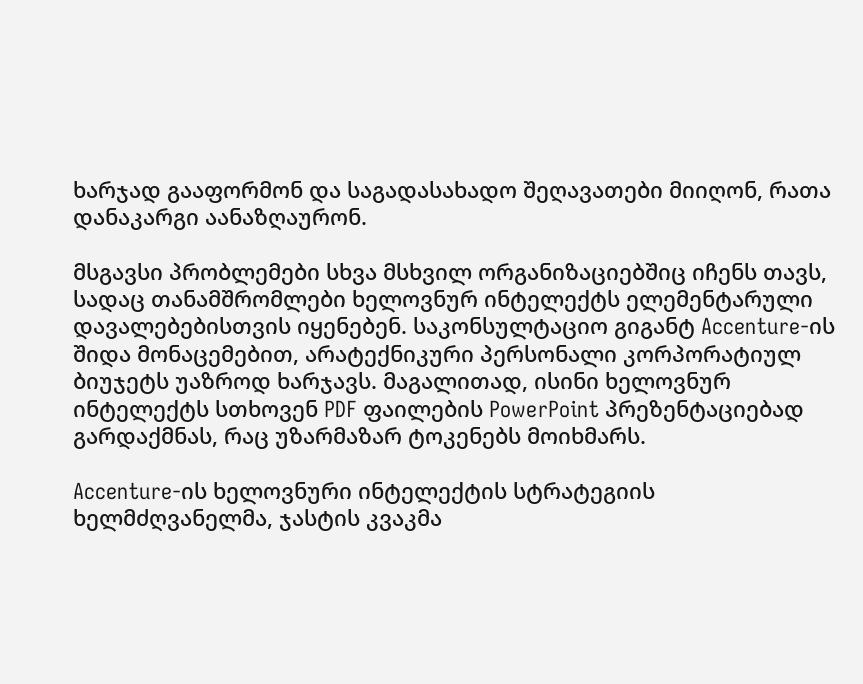ხარჯად გააფორმონ და საგადასახადო შეღავათები მიიღონ, რათა დანაკარგი აანაზღაურონ.

მსგავსი პრობლემები სხვა მსხვილ ორგანიზაციებშიც იჩენს თავს, სადაც თანამშრომლები ხელოვნურ ინტელექტს ელემენტარული დავალებებისთვის იყენებენ. საკონსულტაციო გიგანტ Accenture-ის შიდა მონაცემებით, არატექნიკური პერსონალი კორპორატიულ ბიუჯეტს უაზროდ ხარჯავს. მაგალითად, ისინი ხელოვნურ ინტელექტს სთხოვენ PDF ფაილების PowerPoint პრეზენტაციებად გარდაქმნას, რაც უზარმაზარ ტოკენებს მოიხმარს.

Accenture-ის ხელოვნური ინტელექტის სტრატეგიის ხელმძღვანელმა, ჯასტის კვაკმა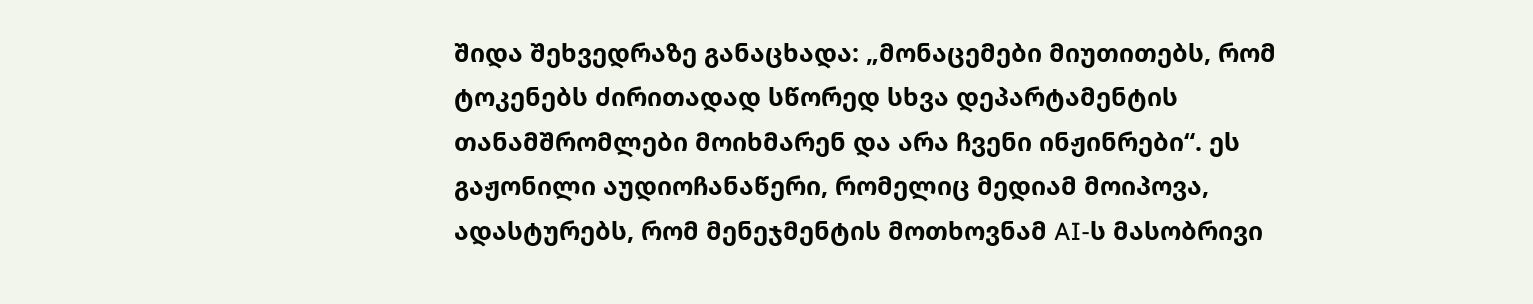შიდა შეხვედრაზე განაცხადა: „მონაცემები მიუთითებს, რომ ტოკენებს ძირითადად სწორედ სხვა დეპარტამენტის თანამშრომლები მოიხმარენ და არა ჩვენი ინჟინრები“. ეს გაჟონილი აუდიოჩანაწერი, რომელიც მედიამ მოიპოვა, ადასტურებს, რომ მენეჯმენტის მოთხოვნამ AI-ს მასობრივი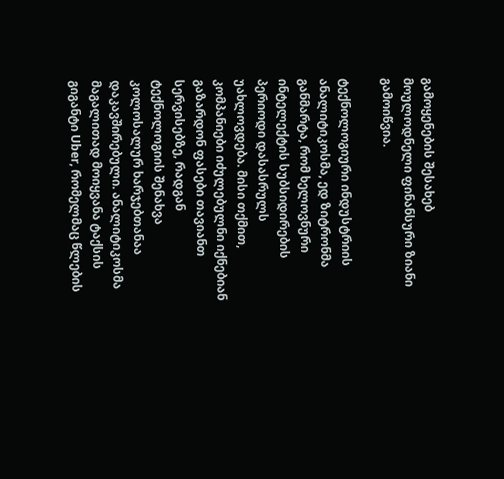გამოყენების შესახებ მოულოდნელი ფინანსური ზიანი გამოიწვია.

ტექნოლოგიური ინდუსტრიის ანალიტიკოსმა, ედ ზიტრონმა განმარტა, რომ ხელოვნური ინტელექტის სუბსიდირების პერიოდი დასასრულს უახლოვდება. მისი თქმით, კომპანიები იძულებულნი იქნებიან გაზარდონ ფასები თავიანთ სერვისებზე, რადგან ტექნოლოგიის შენახვა კოლოსალურ ხარჯებთანაა დაკავშირებული. ანალიტიკოსმა მაგალითად მოიყვანა ტაქსის გიგანტი Uber, რომელმაც წლების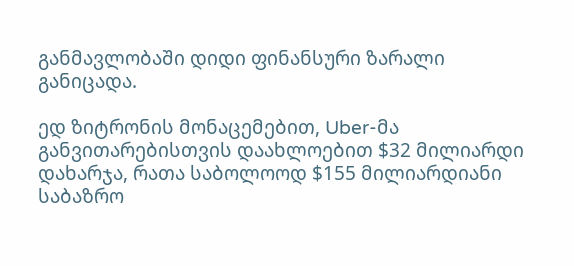განმავლობაში დიდი ფინანსური ზარალი განიცადა.

ედ ზიტრონის მონაცემებით, Uber-მა განვითარებისთვის დაახლოებით $32 მილიარდი დახარჯა, რათა საბოლოოდ $155 მილიარდიანი საბაზრო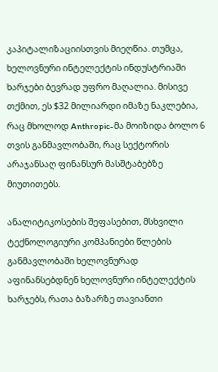კაპიტალიზაციისთვის მიეღწია. თუმცა, ხელოვნური ინტელექტის ინდუსტრიაში ხარჯები ბევრად უფრო მაღალია. მისივე თქმით, ეს $32 მილიარდი იმაზე ნაკლებია, რაც მხოლოდ Anthropic-მა მოიზიდა ბოლო 6 თვის განმავლობაში, რაც სექტორის არაჯანსაღ ფინანსურ მასშტაბებზე მიუთითებს.

ანალიტიკოსების შეფასებით, მსხვილი ტექნოლოგიური კომპანიები წლების განმავლობაში ხელოვნურად აფინანსებდნენ ხელოვნური ინტელექტის ხარჯებს, რათა ბაზარზე თავიანთი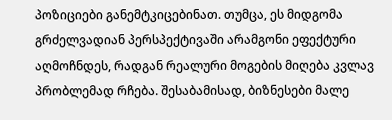პოზიციები განემტკიცებინათ. თუმცა, ეს მიდგომა გრძელვადიან პერსპექტივაში არამგონი ეფექტური აღმოჩნდეს, რადგან რეალური მოგების მიღება კვლავ პრობლემად რჩება. შესაბამისად, ბიზნესები მალე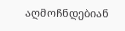აღმოჩნდებიან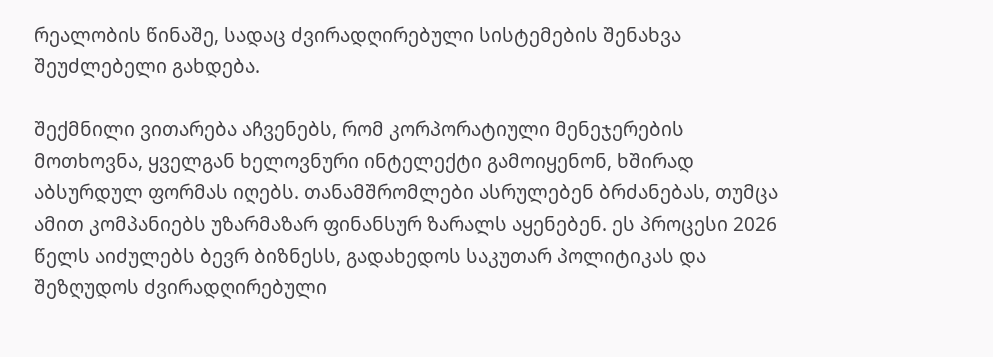რეალობის წინაშე, სადაც ძვირადღირებული სისტემების შენახვა შეუძლებელი გახდება.

შექმნილი ვითარება აჩვენებს, რომ კორპორატიული მენეჯერების მოთხოვნა, ყველგან ხელოვნური ინტელექტი გამოიყენონ, ხშირად აბსურდულ ფორმას იღებს. თანამშრომლები ასრულებენ ბრძანებას, თუმცა ამით კომპანიებს უზარმაზარ ფინანსურ ზარალს აყენებენ. ეს პროცესი 2026 წელს აიძულებს ბევრ ბიზნესს, გადახედოს საკუთარ პოლიტიკას და შეზღუდოს ძვირადღირებული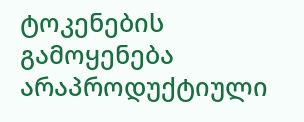ტოკენების გამოყენება არაპროდუქტიული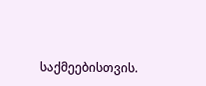საქმეებისთვის.